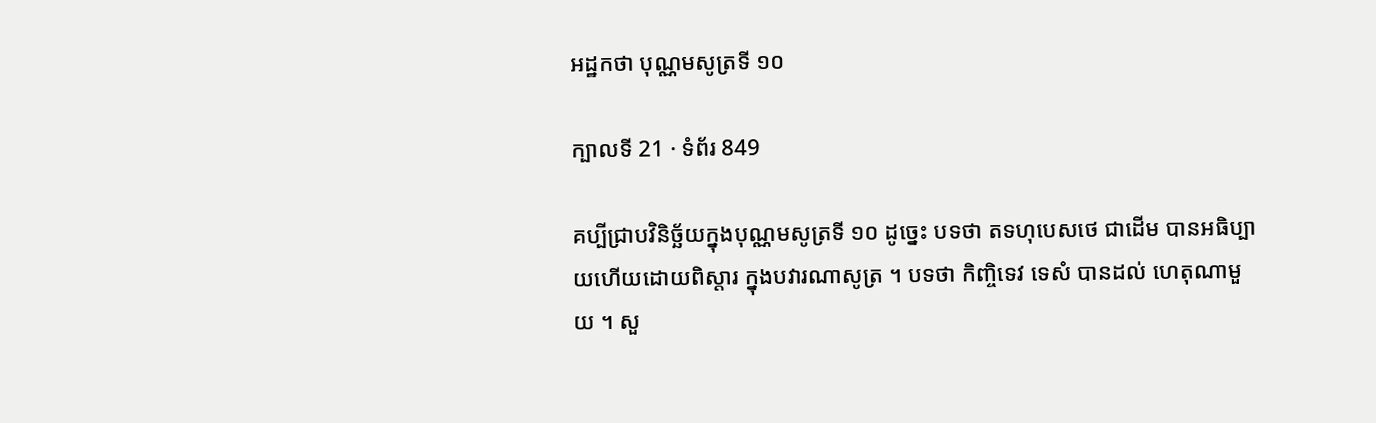អដ្ឋកថា បុណ្ណមសូត្រទី ១០

ក្បាលទី 21 · ទំព័រ 849

គប្បីជ្រាបវិនិច្ឆ័យក្នុងបុណ្ណមសូត្រទី ១០ ដូច្នេះ បទថា តទហុបេសថេ ជាដើម បានអធិប្បាយហើយដោយពិស្តារ ក្នុងបវារណាសូត្រ ។ បទថា កិញ្ចិទេវ ទេសំ បានដល់ ហេតុណាមួយ ។ សួ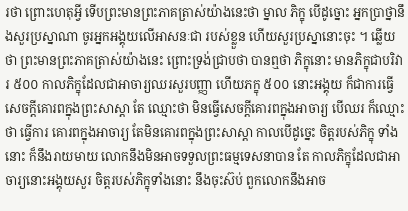រថា ព្រោះហេតុអ្វី ទើបព្រះមានព្រះភាគត្រាស់យ៉ាងនេះថា ម្នាល ភិក្ខុ បើដូច្នោះ អ្នកប្រាថ្នានឹងសួរប្រស្នាណា ចូរអ្នកអង្គុយលើអាសនៈជា របស់ខ្លួន ហើយសួរប្រស្នានោះចុះ ។ ឆ្លើយថា ព្រះមានព្រះភាគត្រាស់យ៉ាងនេះ ព្រោះទ្រង់ជ្រាបថា បានឮថា ភិក្ខុនោះ មានភិក្ខុជាបរិវារ ៥០០ កាលភិក្ខុដែលជាអាចារ្យឈរសួរបញ្ញា ហើយភក្ខុ ៥០០ នោះអង្គុយ ក៏ជាការធ្វើសេចក្តីគោរពក្នុងព្រះសាស្តា តែ ឈ្មោះថា មិនធ្វើសេចក្តីគោរពក្នុងអាចារ្យ បើឈរ ក៏ឈ្មោះថា ធ្វើការ គោរពក្នុងអាចារ្យ តែមិនគោរពក្នុងព្រះសាស្តា កាលបើដូច្នេះ ចិត្តរបស់ភិក្ខុ ទាំងនោះ ក៏នឹងរាយមាយ លោកនឹងមិនអាចទទួលព្រះធម្មទេសនាបាន តែ កាលភិក្ខុដែលជាអាចារ្យនោះអង្គុយសួរ ចិត្តរបស់ភិក្ខុទាំងនោះ នឹងចុះស៊ប់ ពួកលោកនឹងអាច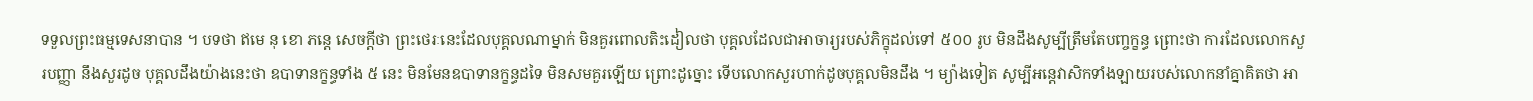ទទួលព្រះធម្មទេសនាបាន ។ បទថា ឥមេ នុ ខោ ភន្តេ សេចក្តីថា ព្រះថេរៈនេះដែលបុគ្គលណាម្នាក់ មិនគួរពោលតិះដៀលថា បុគ្គលដែលជាអាចារ្យរបស់ភិក្ខុដល់ទៅ ៥០០ រូប មិនដឹងសូម្បីត្រឹមតែបញ្ចក្ខន្ធ ព្រោះថា ការដែលលោកសួរបញ្ញា នឹងសួរដូច បុគ្គលដឹងយ៉ាងនេះថា ឧបាទានក្ខន្ធទាំង ៥ នេះ មិនមែនឧបាទានក្ខន្ធដទៃ មិនសមគួរឡើយ ព្រោះដូច្នោះ ទើបលោកសួរហាក់ដូចបុគ្គលមិនដឹង ។ ម្យ៉ាងទៀត សូម្បីអន្តេវាសិកទាំងឡាយរបស់លោកនាំគ្នាគិតថា អា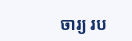ចារ្យ រប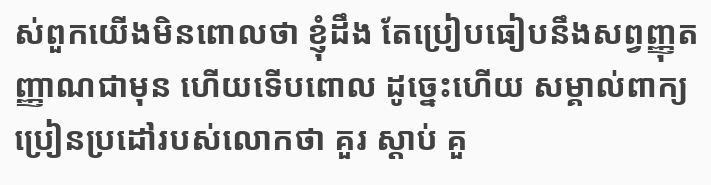ស់ពួកយើងមិនពោលថា ខ្ញុំដឹង តែប្រៀបធៀបនឹងសព្វញ្ញុតញ្ញាណជាមុន ហើយទើបពោល ដូច្នេះហើយ សម្គាល់ពាក្យប្រៀនប្រដៅរបស់លោកថា គួរ ស្តាប់ គួ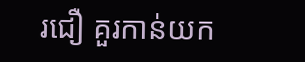រជឿ គួរកាន់យក